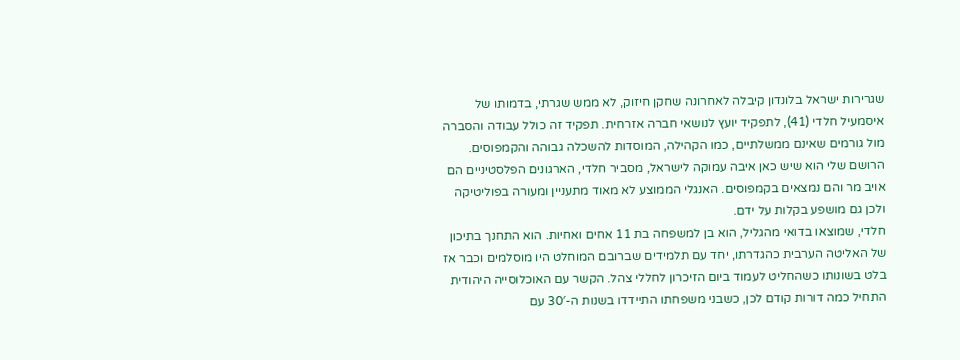שגרירות ישראל בלונדון קיבלה לאחרונה שחקן חיזוק, לא ממש שגרתי, בדמותו של איסמעיל חלדי (41), לתפקיד יועץ לנושאי חברה אזרחית. תפקיד זה כולל עבודה והסברה מול גורמים שאינם ממשלתיים, כמו הקהילה, המוסדות להשכלה גבוהה והקמפוסים. הרושם שלי הוא שיש כאן איבה עמוקה לישראל, מסביר חלדי, הארגונים הפלסטיניים הם אויב מר והם נמצאים בקמפוסים. האנגלי הממוצע לא מאוד מתעניין ומעורה בפוליטיקה ולכן גם מושפע בקלות על ידם.
חלדי, שמוצאו בדואי מהגליל, הוא בן למשפחה בת 11 אחים ואחיות. הוא התחנך בתיכון של האליטה הערבית כהגדרתו, יחד עם תלמידים שברובם המוחלט היו מוסלמים וכבר אז בלט בשונותו כשהחליט לעמוד ביום הזיכרון לחללי צהל. הקשר עם האוכלוסייה היהודית התחיל כמה דורות קודם לכן, כשבני משפחתו התיידדו בשנות ה-30′ עם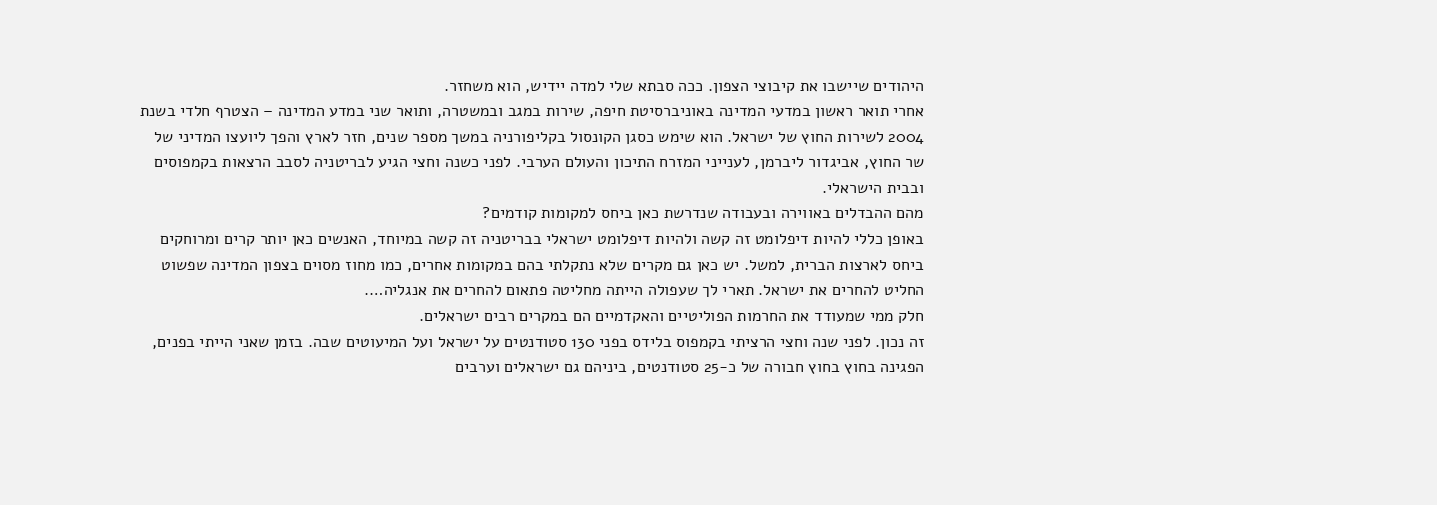היהודים שיישבו את קיבוצי הצפון. ככה סבתא שלי למדה יידיש, הוא משחזר.
אחרי תואר ראשון במדעי המדינה באוניברסיטת חיפה, שירות במגב ובמשטרה, ותואר שני במדע המדינה – הצטרף חלדי בשנת 2004 לשירות החוץ של ישראל. הוא שימש כסגן הקונסול בקליפורניה במשך מספר שנים, חזר לארץ והפך ליועצו המדיני של שר החוץ, אביגדור ליברמן, לענייני המזרח התיכון והעולם הערבי. לפני כשנה וחצי הגיע לבריטניה לסבב הרצאות בקמפוסים ובבית הישראלי.
מהם ההבדלים באווירה ובעבודה שנדרשת כאן ביחס למקומות קודמים?
באופן כללי להיות דיפלומט זה קשה ולהיות דיפלומט ישראלי בבריטניה זה קשה במיוחד, האנשים כאן יותר קרים ומרוחקים ביחס לארצות הברית, למשל. יש כאן גם מקרים שלא נתקלתי בהם במקומות אחרים, כמו מחוז מסוים בצפון המדינה שפשוט החליט להחרים את ישראל. תארי לך שעפולה הייתה מחליטה פתאום להחרים את אנגליה….
חלק ממי שמעודד את החרמות הפוליטיים והאקדמיים הם במקרים רבים ישראלים.
זה נכון. לפני שנה וחצי הרציתי בקמפוס בלידס בפני 130 סטודנטים על ישראל ועל המיעוטים שבה. בזמן שאני הייתי בפנים, הפגינה בחוץ בחוץ חבורה של כ-25 סטודנטים, ביניהם גם ישראלים וערבים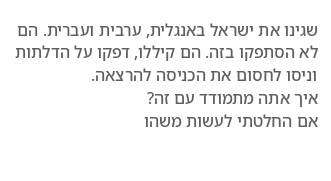שגינו את ישראל באנגלית, ערבית ועברית. הם לא הסתפקו בזה. הם קיללו, דפקו על הדלתות וניסו לחסום את הכניסה להרצאה.
איך אתה מתמודד עם זה?
אם החלטתי לעשות משהו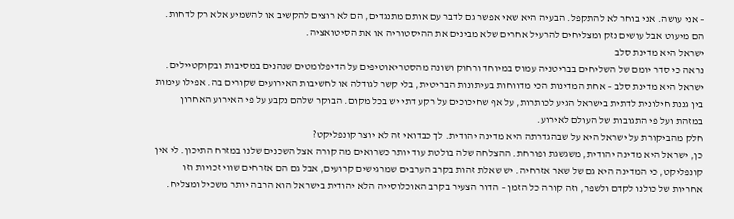– אני עושה. אני בוחר לא להתקפל. הבעיה היא שאי אפשר גם לדבר עם אותם מתנגדים, הם לא רוצים להקשיב או להשמיע אלא רק לדחות. הם מיעוט אבל עושים נזק ומצליחים להרעיל אחרים שלא מבינים את ההיסטוריה או את הסיטואציה.
ישראל היא מדינת סלב
נראה כי סדר יומם של השליחים בבריטניה עמוס במיוחד ורחוק ושונה מהסטריאוטיפים על הדיפלומטים שנהנים במסיבות ובקוקטיילים. ישראל היא מדינת סלב – אחת המדינות הכי מדווחות בעיתונות הבריטית, בלי קשר לגודלה או לחשיבות האירועים שקורים בה. אפילו עימות בין גננת חילונית לדתית בישראל הגיע לכותרות, על אף שחיכוכים על רקע דתי יש בכל מקום. הבוקר שלהם נקבע על פי האירוע האחרון במזהת ועל פי התגובות של העולם לאירוע.
חלק מהביקורת על ישראל היא על שבהגדרתה היא מדינה יהודית. לך כבדואי זה לא יוצר קונפליקט?
כן, ישראל היא מדינה יהודית, משגשגת ופורחת. ההצלחה שלה בולטת עוד יותר כשרואים מה קורה אצל השכנים שלנו במזרח התיכון. לי אין קונפליקט, כי המדינה היא גם של שאר אזרחיה. יש שאלת זהות בקרב הערבים שמרגישים קרועים, אבל גם הם אזרחים שווי זכויות וזו אחריות של כולנו לקדם ולשפר, וזה קורה כל הזמן – הדור הצעיר בקרב האוכלוסייה הלא יהודית בישראל הוא הרבה יותר משכיל ומצליח.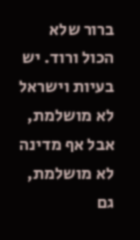ברור שלא הכול ורוד. יש בעיות וישראל לא מושלמת, אבל אף מדינה לא מושלמת, גם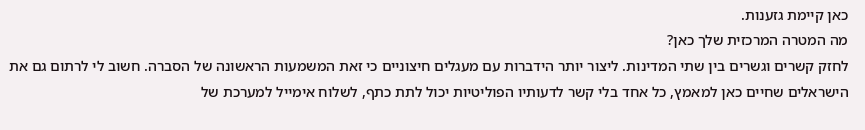כאן קיימת גזענות.
מה המטרה המרכזית שלך כאן?
לחזק קשרים וגשרים בין שתי המדינות. ליצור יותר הידברות עם מעגלים חיצוניים כי זאת המשמעות הראשונה של הסברה. חשוב לי לרתום גם את הישראלים שחיים כאן למאמץ, כל אחד בלי קשר לדעותיו הפוליטיות יכול לתת כתף, לשלוח אימייל למערכת של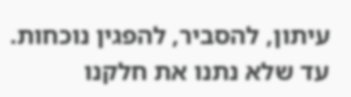עיתון, להסביר, להפגין נוכחות. עד שלא נתנו את חלקנו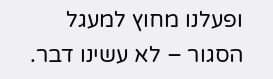ופעלנו מחוץ למעגל הסגור – לא עשינו דבר.